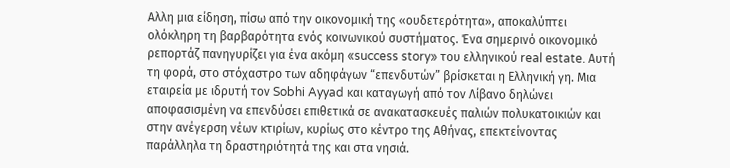Αλλη μια είδηση, πίσω από την οικονομική της «ουδετερότητα», αποκαλύπτει ολόκληρη τη βαρβαρότητα ενός κοινωνικού συστήματος. Ένα σημερινό οικονομικό ρεπορτάζ πανηγυρίζει για ένα ακόμη «success story» του ελληνικού real estate. Αυτή τη φορά, στο στόχαστρο των αδηφάγων “επενδυτών” βρίσκεται η Ελληνική γη. Μια εταιρεία με ιδρυτή τον Sobhi Ayyad και καταγωγή από τον Λίβανο δηλώνει αποφασισμένη να επενδύσει επιθετικά σε ανακατασκευές παλιών πολυκατοικιών και στην ανέγερση νέων κτιρίων, κυρίως στο κέντρο της Αθήνας, επεκτείνοντας παράλληλα τη δραστηριότητά της και στα νησιά.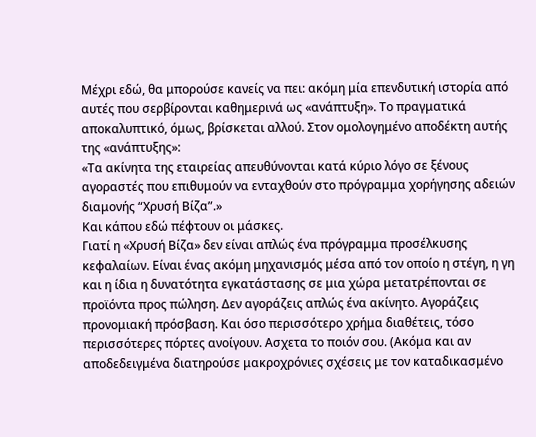Μέχρι εδώ, θα μπορούσε κανείς να πει: ακόμη μία επενδυτική ιστορία από αυτές που σερβίρονται καθημερινά ως «ανάπτυξη». Το πραγματικά αποκαλυπτικό, όμως, βρίσκεται αλλού. Στον ομολογημένο αποδέκτη αυτής της «ανάπτυξης»:
«Τα ακίνητα της εταιρείας απευθύνονται κατά κύριο λόγο σε ξένους αγοραστές που επιθυμούν να ενταχθούν στο πρόγραμμα χορήγησης αδειών διαμονής “Χρυσή Βίζα”.»
Και κάπου εδώ πέφτουν οι μάσκες.
Γιατί η «Χρυσή Βίζα» δεν είναι απλώς ένα πρόγραμμα προσέλκυσης κεφαλαίων. Είναι ένας ακόμη μηχανισμός μέσα από τον οποίο η στέγη, η γη και η ίδια η δυνατότητα εγκατάστασης σε μια χώρα μετατρέπονται σε προϊόντα προς πώληση. Δεν αγοράζεις απλώς ένα ακίνητο. Αγοράζεις προνομιακή πρόσβαση. Και όσο περισσότερο χρήμα διαθέτεις, τόσο περισσότερες πόρτες ανοίγουν. Ασχετα το ποιόν σου. (Ακόμα και αν αποδεδειγμένα διατηρούσε μακροχρόνιες σχέσεις με τον καταδικασμένο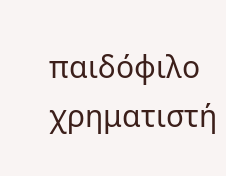παιδόφιλο χρηματιστή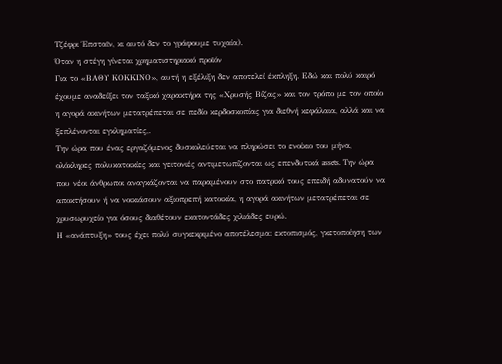Τζέφρι Έπσταϊν, κι αυτό δεν το γράφουμε τυχαία).
Όταν η στέγη γίνεται χρηματιστηριακό προϊόν
Για το «ΒΑΘΥ ΚΟΚΚΙΝΟ», αυτή η εξέλιξη δεν αποτελεί έκπληξη. Εδώ και πολύ καιρό έχουμε αναδείξει τον ταξικό χαρακτήρα της «Χρυσής Βίζας» και τον τρόπο με τον οποίο η αγορά ακινήτων μετατρέπεται σε πεδίο κερδοσκοπίας για διεθνή κεφάλαια, αλλά και να ξεπλένονται εγκληματίες,.
Την ώρα που ένας εργαζόμενος δυσκολεύεται να πληρώσει το ενοίκιο του μήνα, ολόκληρες πολυκατοικίες και γειτονιές αντιμετωπίζονται ως επενδυτικά assets. Την ώρα που νέοι άνθρωποι αναγκάζονται να παραμένουν στο πατρικό τους επειδή αδυνατούν να αποκτήσουν ή να νοικιάσουν αξιοπρεπή κατοικία, η αγορά ακινήτων μετατρέπεται σε χρυσωρυχείο για όσους διαθέτουν εκατοντάδες χιλιάδες ευρώ.
Η «ανάπτυξη» τους έχει πολύ συγκεκριμένο αποτέλεσμα: εκτοπισμός, γκετοποίηση των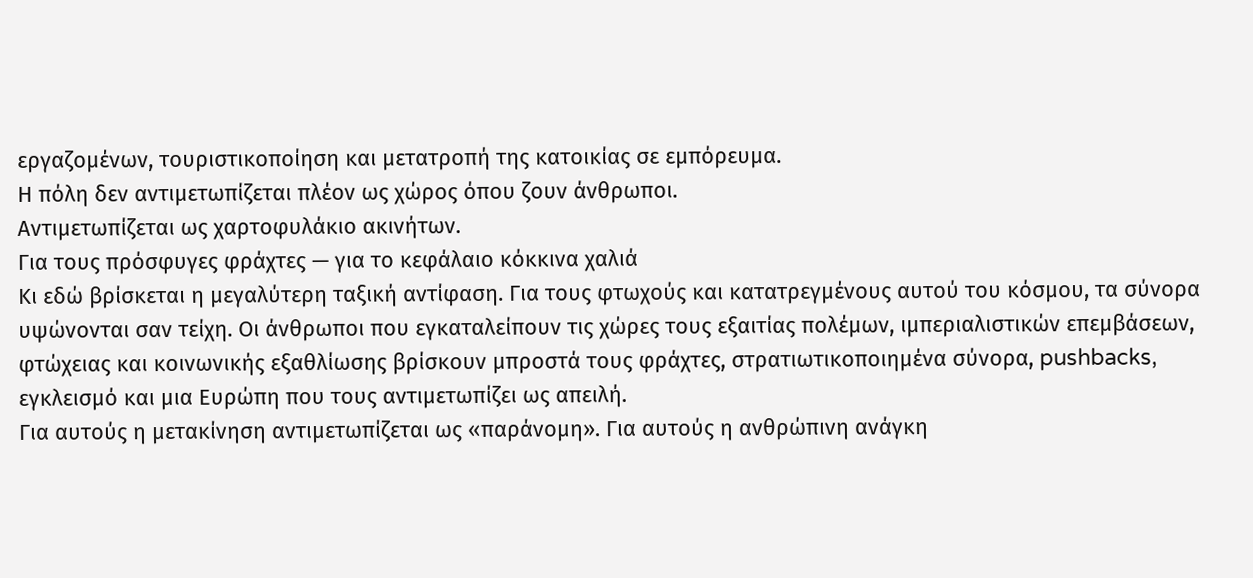εργαζομένων, τουριστικοποίηση και μετατροπή της κατοικίας σε εμπόρευμα.
Η πόλη δεν αντιμετωπίζεται πλέον ως χώρος όπου ζουν άνθρωποι.
Αντιμετωπίζεται ως χαρτοφυλάκιο ακινήτων.
Για τους πρόσφυγες φράχτες — για το κεφάλαιο κόκκινα χαλιά
Κι εδώ βρίσκεται η μεγαλύτερη ταξική αντίφαση. Για τους φτωχούς και κατατρεγμένους αυτού του κόσμου, τα σύνορα υψώνονται σαν τείχη. Οι άνθρωποι που εγκαταλείπουν τις χώρες τους εξαιτίας πολέμων, ιμπεριαλιστικών επεμβάσεων, φτώχειας και κοινωνικής εξαθλίωσης βρίσκουν μπροστά τους φράχτες, στρατιωτικοποιημένα σύνορα, pushbacks, εγκλεισμό και μια Ευρώπη που τους αντιμετωπίζει ως απειλή.
Για αυτούς η μετακίνηση αντιμετωπίζεται ως «παράνομη». Για αυτούς η ανθρώπινη ανάγκη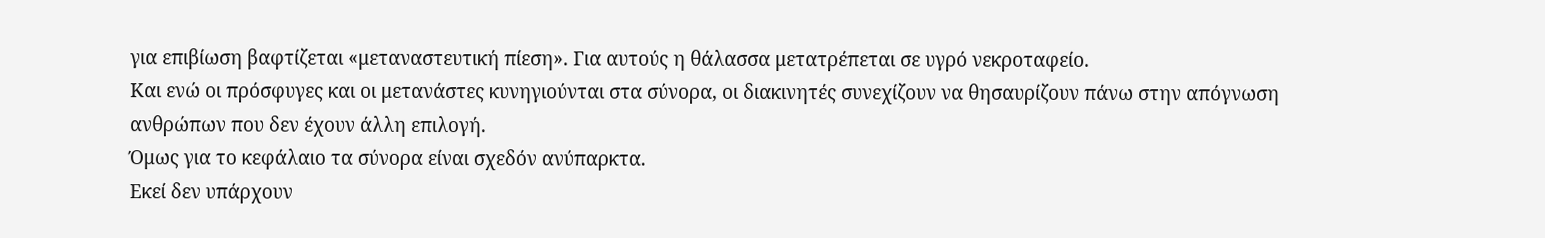για επιβίωση βαφτίζεται «μεταναστευτική πίεση». Για αυτούς η θάλασσα μετατρέπεται σε υγρό νεκροταφείο.
Και ενώ οι πρόσφυγες και οι μετανάστες κυνηγιούνται στα σύνορα, οι διακινητές συνεχίζουν να θησαυρίζουν πάνω στην απόγνωση ανθρώπων που δεν έχουν άλλη επιλογή.
Όμως για το κεφάλαιο τα σύνορα είναι σχεδόν ανύπαρκτα.
Εκεί δεν υπάρχουν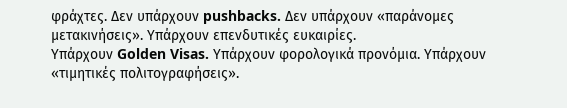φράχτες. Δεν υπάρχουν pushbacks. Δεν υπάρχουν «παράνομες μετακινήσεις». Υπάρχουν επενδυτικές ευκαιρίες.
Υπάρχουν Golden Visas. Υπάρχουν φορολογικά προνόμια. Υπάρχουν «τιμητικές πολιτογραφήσεις».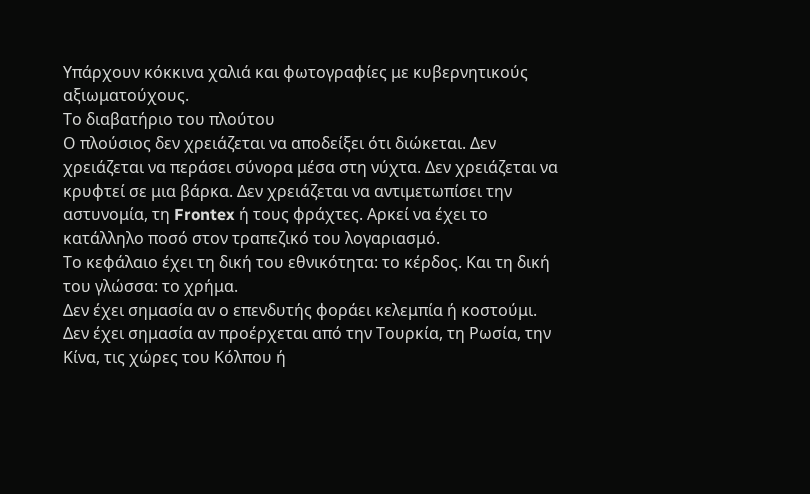Υπάρχουν κόκκινα χαλιά και φωτογραφίες με κυβερνητικούς αξιωματούχους.
Το διαβατήριο του πλούτου
Ο πλούσιος δεν χρειάζεται να αποδείξει ότι διώκεται. Δεν χρειάζεται να περάσει σύνορα μέσα στη νύχτα. Δεν χρειάζεται να κρυφτεί σε μια βάρκα. Δεν χρειάζεται να αντιμετωπίσει την αστυνομία, τη Frontex ή τους φράχτες. Αρκεί να έχει το κατάλληλο ποσό στον τραπεζικό του λογαριασμό.
Το κεφάλαιο έχει τη δική του εθνικότητα: το κέρδος. Και τη δική του γλώσσα: το χρήμα.
Δεν έχει σημασία αν ο επενδυτής φοράει κελεμπία ή κοστούμι. Δεν έχει σημασία αν προέρχεται από την Τουρκία, τη Ρωσία, την Κίνα, τις χώρες του Κόλπου ή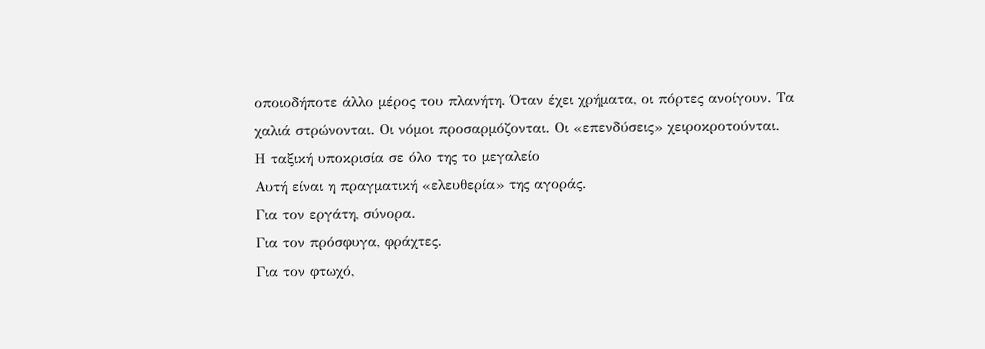οποιοδήποτε άλλο μέρος του πλανήτη. Όταν έχει χρήματα, οι πόρτες ανοίγουν. Τα χαλιά στρώνονται. Οι νόμοι προσαρμόζονται. Οι «επενδύσεις» χειροκροτούνται.
Η ταξική υποκρισία σε όλο της το μεγαλείο
Αυτή είναι η πραγματική «ελευθερία» της αγοράς.
Για τον εργάτη, σύνορα.
Για τον πρόσφυγα, φράχτες.
Για τον φτωχό,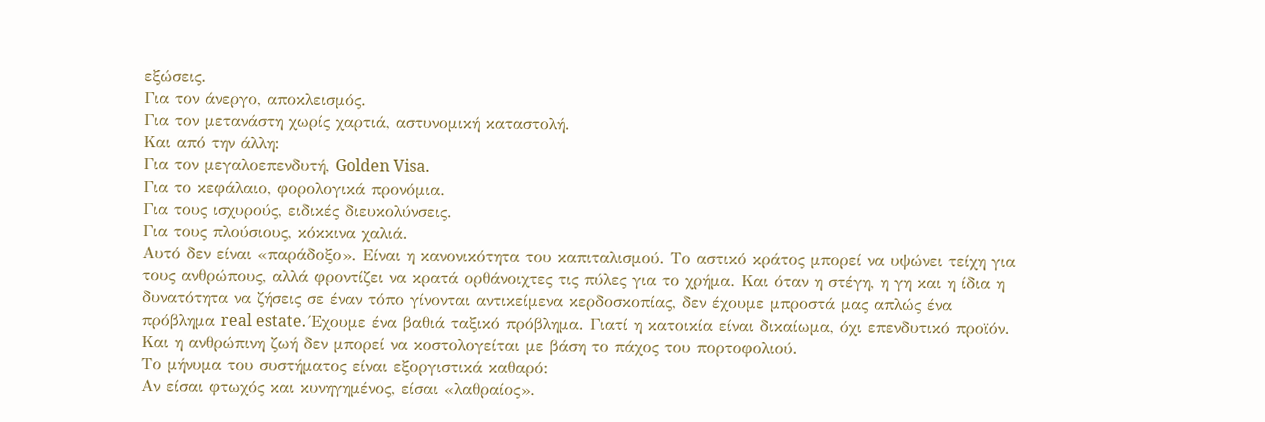εξώσεις.
Για τον άνεργο, αποκλεισμός.
Για τον μετανάστη χωρίς χαρτιά, αστυνομική καταστολή.
Και από την άλλη:
Για τον μεγαλοεπενδυτή, Golden Visa.
Για το κεφάλαιο, φορολογικά προνόμια.
Για τους ισχυρούς, ειδικές διευκολύνσεις.
Για τους πλούσιους, κόκκινα χαλιά.
Αυτό δεν είναι «παράδοξο». Είναι η κανονικότητα του καπιταλισμού. Το αστικό κράτος μπορεί να υψώνει τείχη για τους ανθρώπους, αλλά φροντίζει να κρατά ορθάνοιχτες τις πύλες για το χρήμα. Και όταν η στέγη, η γη και η ίδια η δυνατότητα να ζήσεις σε έναν τόπο γίνονται αντικείμενα κερδοσκοπίας, δεν έχουμε μπροστά μας απλώς ένα πρόβλημα real estate. Έχουμε ένα βαθιά ταξικό πρόβλημα. Γιατί η κατοικία είναι δικαίωμα, όχι επενδυτικό προϊόν. Και η ανθρώπινη ζωή δεν μπορεί να κοστολογείται με βάση το πάχος του πορτοφολιού.
Το μήνυμα του συστήματος είναι εξοργιστικά καθαρό:
Αν είσαι φτωχός και κυνηγημένος, είσαι «λαθραίος».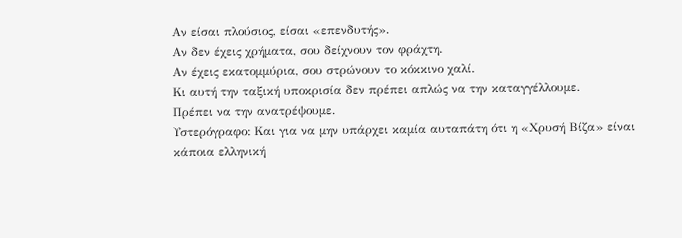Αν είσαι πλούσιος, είσαι «επενδυτής».
Αν δεν έχεις χρήματα, σου δείχνουν τον φράχτη.
Αν έχεις εκατομμύρια, σου στρώνουν το κόκκινο χαλί.
Κι αυτή την ταξική υποκρισία δεν πρέπει απλώς να την καταγγέλλουμε.
Πρέπει να την ανατρέψουμε.
Υστερόγραφο: Και για να μην υπάρχει καμία αυταπάτη ότι η «Χρυσή Βίζα» είναι κάποια ελληνική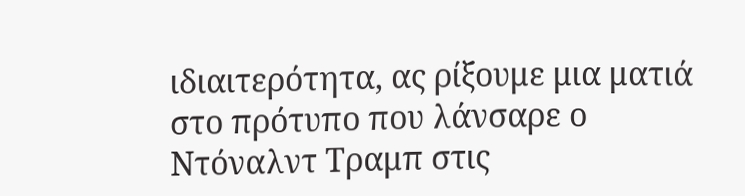ιδιαιτερότητα, ας ρίξουμε μια ματιά στο πρότυπο που λάνσαρε ο Ντόναλντ Τραμπ στις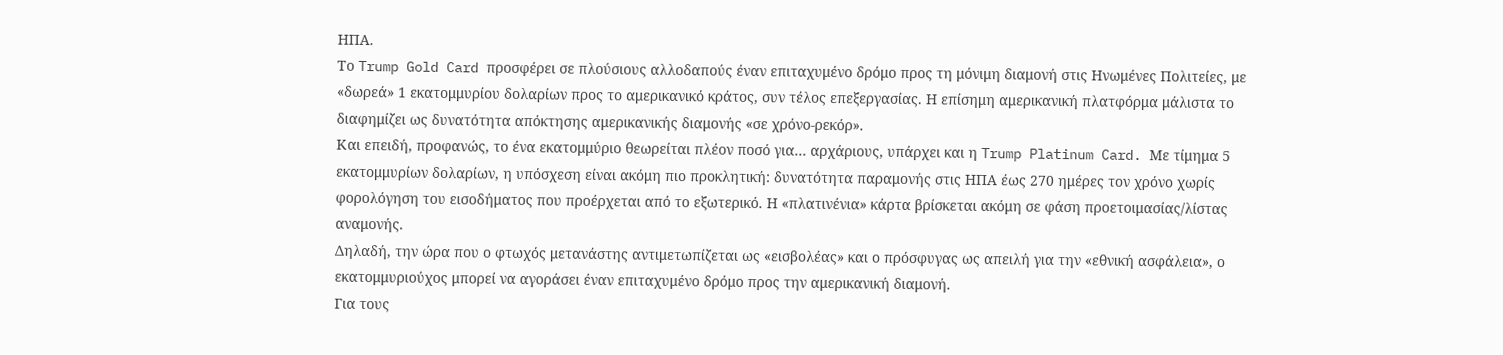ΗΠΑ.
Το Trump Gold Card προσφέρει σε πλούσιους αλλοδαπούς έναν επιταχυμένο δρόμο προς τη μόνιμη διαμονή στις Ηνωμένες Πολιτείες, με «δωρεά» 1 εκατομμυρίου δολαρίων προς το αμερικανικό κράτος, συν τέλος επεξεργασίας. Η επίσημη αμερικανική πλατφόρμα μάλιστα το διαφημίζει ως δυνατότητα απόκτησης αμερικανικής διαμονής «σε χρόνο-ρεκόρ».
Και επειδή, προφανώς, το ένα εκατομμύριο θεωρείται πλέον ποσό για… αρχάριους, υπάρχει και η Trump Platinum Card. Με τίμημα 5 εκατομμυρίων δολαρίων, η υπόσχεση είναι ακόμη πιο προκλητική: δυνατότητα παραμονής στις ΗΠΑ έως 270 ημέρες τον χρόνο χωρίς φορολόγηση του εισοδήματος που προέρχεται από το εξωτερικό. Η «πλατινένια» κάρτα βρίσκεται ακόμη σε φάση προετοιμασίας/λίστας αναμονής.
Δηλαδή, την ώρα που ο φτωχός μετανάστης αντιμετωπίζεται ως «εισβολέας» και ο πρόσφυγας ως απειλή για την «εθνική ασφάλεια», ο εκατομμυριούχος μπορεί να αγοράσει έναν επιταχυμένο δρόμο προς την αμερικανική διαμονή.
Για τους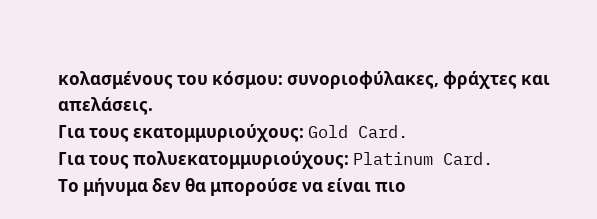κολασμένους του κόσμου: συνοριοφύλακες, φράχτες και απελάσεις.
Για τους εκατομμυριούχους: Gold Card.
Για τους πολυεκατομμυριούχους: Platinum Card.
Το μήνυμα δεν θα μπορούσε να είναι πιο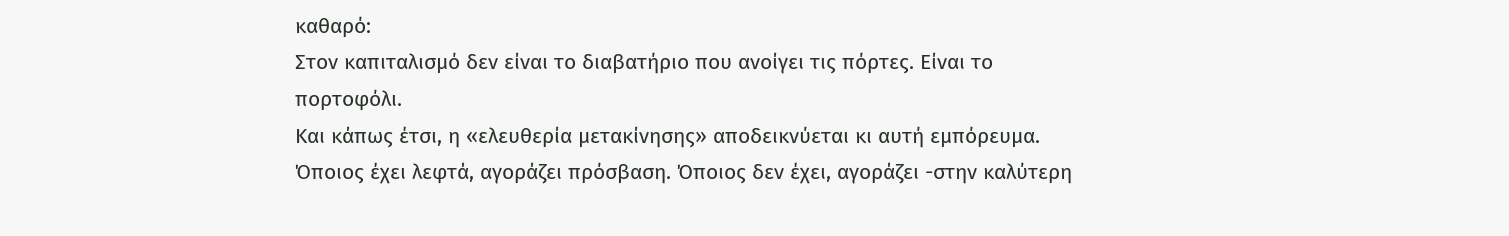καθαρό:
Στον καπιταλισμό δεν είναι το διαβατήριο που ανοίγει τις πόρτες. Είναι το πορτοφόλι.
Και κάπως έτσι, η «ελευθερία μετακίνησης» αποδεικνύεται κι αυτή εμπόρευμα. Όποιος έχει λεφτά, αγοράζει πρόσβαση. Όποιος δεν έχει, αγοράζει -στην καλύτερη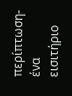περίπτωση- ένα εισιτήριο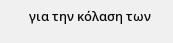για την κόλαση των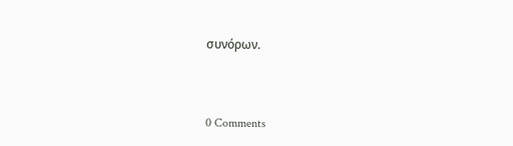συνόρων.



0 Comments